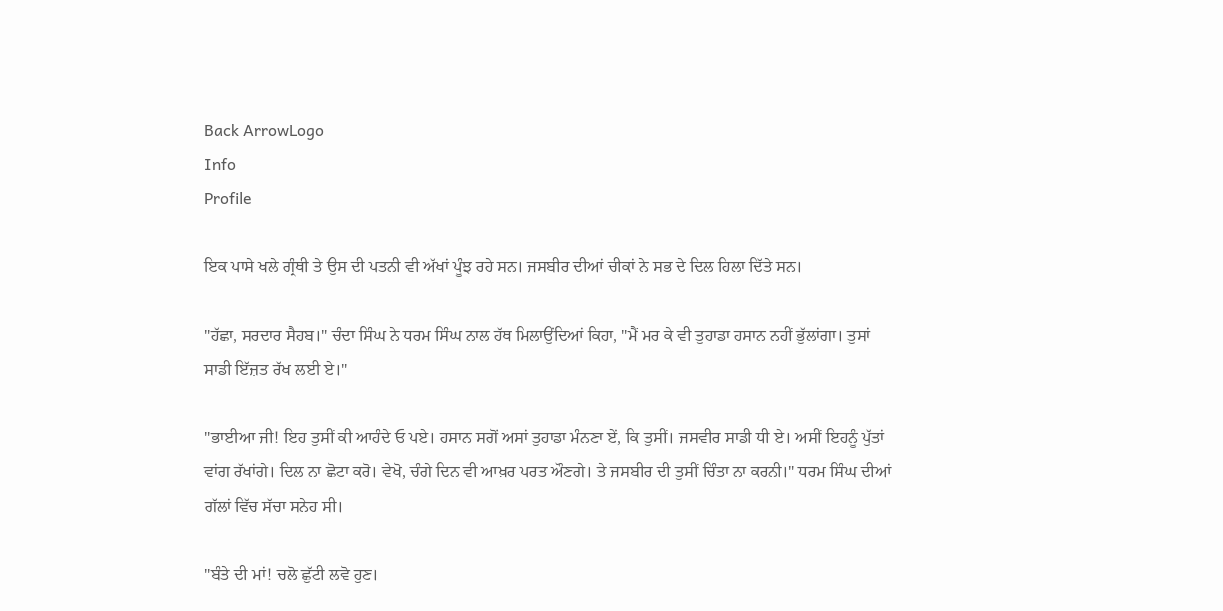Back ArrowLogo
Info
Profile

ਇਕ ਪਾਸੇ ਖਲੇ ਗ੍ਰੰਥੀ ਤੇ ਉਸ ਦੀ ਪਤਨੀ ਵੀ ਅੱਖਾਂ ਪੂੰਝ ਰਹੇ ਸਨ। ਜਸਬੀਰ ਦੀਆਂ ਚੀਕਾਂ ਨੇ ਸਭ ਦੇ ਦਿਲ ਹਿਲਾ ਦਿੱਤੇ ਸਨ।

"ਹੱਛਾ, ਸਰਦਾਰ ਸੈਹਬ।" ਚੰਦਾ ਸਿੰਘ ਨੇ ਧਰਮ ਸਿੰਘ ਨਾਲ ਹੱਥ ਮਿਲਾਉਂਦਿਆਂ ਕਿਹਾ, "ਮੈਂ ਮਰ ਕੇ ਵੀ ਤੁਹਾਡਾ ਹਸਾਨ ਨਹੀਂ ਭੁੱਲਾਂਗਾ। ਤੁਸਾਂ ਸਾਡੀ ਇੱਜ਼ਤ ਰੱਖ ਲਈ ਏ।"

"ਭਾਈਆ ਜੀ! ਇਹ ਤੁਸੀਂ ਕੀ ਆਹੰਦੇ ਓ ਪਏ। ਹਸਾਨ ਸਗੋਂ ਅਸਾਂ ਤੁਹਾਡਾ ਮੰਨਣਾ ਏਂ, ਕਿ ਤੁਸੀਂ। ਜਸਵੀਰ ਸਾਡੀ ਧੀ ਏ। ਅਸੀਂ ਇਹਨੂੰ ਪੁੱਤਾਂ ਵਾਂਗ ਰੱਖਾਂਗੇ। ਦਿਲ ਨਾ ਛੋਟਾ ਕਰੋ। ਵੇਖੋ, ਚੰਗੇ ਦਿਨ ਵੀ ਆਖ਼ਰ ਪਰਤ ਔਣਗੇ। ਤੇ ਜਸਬੀਰ ਦੀ ਤੁਸੀਂ ਚਿੰਤਾ ਨਾ ਕਰਨੀ।" ਧਰਮ ਸਿੰਘ ਦੀਆਂ ਗੱਲਾਂ ਵਿੱਚ ਸੱਚਾ ਸਨੇਹ ਸੀ।

"ਬੰਤੇ ਦੀ ਮਾਂ! ਚਲੋ ਛੁੱਟੀ ਲਵੋ ਹੁਣ।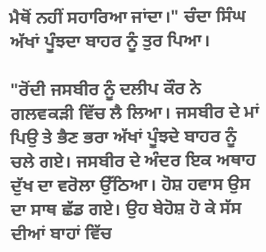ਮੈਥੋਂ ਨਹੀਂ ਸਹਾਰਿਆ ਜਾਂਦਾ।" ਚੰਦਾ ਸਿੰਘ ਅੱਖਾਂ ਪੂੰਝਦਾ ਬਾਹਰ ਨੂੰ ਤੁਰ ਪਿਆ।

"ਰੋਂਦੀ ਜਸਬੀਰ ਨੂੰ ਦਲੀਪ ਕੌਰ ਨੇ ਗਲਵਕੜੀ ਵਿੱਚ ਲੈ ਲਿਆ। ਜਸਬੀਰ ਦੇ ਮਾਂ ਪਿਉ ਤੇ ਭੈਣ ਭਰਾ ਅੱਖਾਂ ਪੂੰਝਦੇ ਬਾਹਰ ਨੂੰ ਚਲੇ ਗਏ। ਜਸਬੀਰ ਦੇ ਅੰਦਰ ਇਕ ਅਥਾਹ ਦੁੱਖ ਦਾ ਵਰੋਲਾ ਉੱਠਿਆ। ਹੋਸ਼ ਹਵਾਸ ਉਸ ਦਾ ਸਾਥ ਛੱਡ ਗਏ। ਉਹ ਬੇਹੋਸ਼ ਹੋ ਕੇ ਸੱਸ ਦੀਆਂ ਬਾਹਾਂ ਵਿੱਚ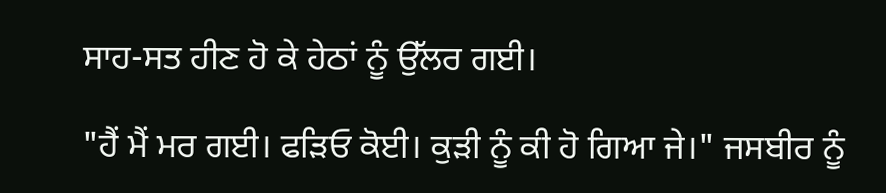ਸਾਹ-ਸਤ ਹੀਣ ਹੋ ਕੇ ਹੇਠਾਂ ਨੂੰ ਉੱਲਰ ਗਈ।

"ਹੈਂ ਮੈਂ ਮਰ ਗਈ। ਫੜਿਓ ਕੋਈ। ਕੁੜੀ ਨੂੰ ਕੀ ਹੋ ਗਿਆ ਜੇ।" ਜਸਬੀਰ ਨੂੰ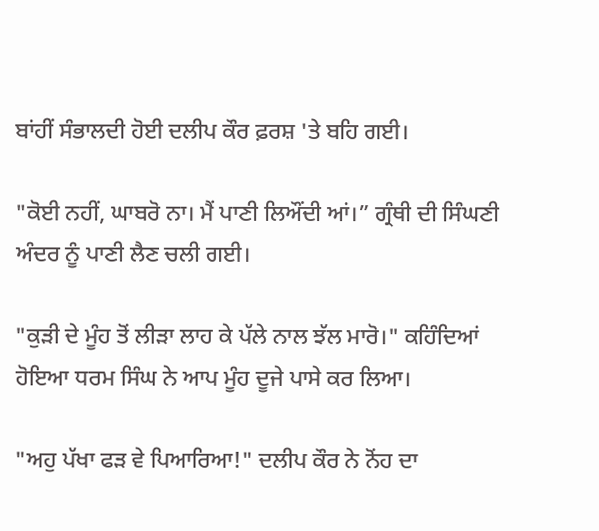ਬਾਂਹੀਂ ਸੰਭਾਲਦੀ ਹੋਈ ਦਲੀਪ ਕੌਰ ਫ਼ਰਸ਼ 'ਤੇ ਬਹਿ ਗਈ।

"ਕੋਈ ਨਹੀਂ, ਘਾਬਰੋ ਨਾ। ਮੈਂ ਪਾਣੀ ਲਿਔਂਦੀ ਆਂ।” ਗ੍ਰੰਥੀ ਦੀ ਸਿੰਘਣੀ ਅੰਦਰ ਨੂੰ ਪਾਣੀ ਲੈਣ ਚਲੀ ਗਈ।

"ਕੁੜੀ ਦੇ ਮੂੰਹ ਤੋਂ ਲੀੜਾ ਲਾਹ ਕੇ ਪੱਲੇ ਨਾਲ ਝੱਲ ਮਾਰੋ।" ਕਹਿੰਦਿਆਂ ਹੋਇਆ ਧਰਮ ਸਿੰਘ ਨੇ ਆਪ ਮੂੰਹ ਦੂਜੇ ਪਾਸੇ ਕਰ ਲਿਆ।

"ਅਹੁ ਪੱਖਾ ਫੜ ਵੇ ਪਿਆਰਿਆ!" ਦਲੀਪ ਕੌਰ ਨੇ ਨੋਂਹ ਦਾ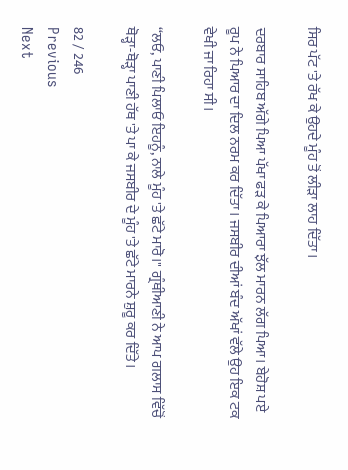ਸਿਰ ਪੱਟ 'ਤੇ ਰੱਖ ਕੇ ਉਹਦੇ ਮੂੰਹ ਤੋਂ ਲੀੜਾ ਲਾਹ ਦਿੱਤਾ।

ਦਰਬਾਰ ਸਾਹਿਬ ਅੱਗੇ ਪਿਆ ਪੱਖਾ ਫੜ ਕੇ ਪਿਆਰਾ ਝੱਲ ਮਾਰਨ ਲੱਗ ਪਿਆ। ਬੇਹੋਸ਼ ਪਏ ਰੂਪ ਨੇ ਪਿਆਰ ਦਾ ਦਿਲ ਨਰਮ ਕਰ ਦਿੱਤਾ। ਜਸਬੀਰ ਦੀਆਂ ਬੰਦ ਅੱਖਾਂ ਵੱਲੇ ਉਹ ਇਕ ਟਕ ਵੇਖੀ ਜਾ ਰਿਹਾ ਸੀ।

“ਲਓ, ਪਾਣੀ ਪਿਲਾਓ ਇਹਨੂੰ, ਨਾਲੇ ਮੂੰਹ 'ਤੇ ਛੱਟੇ ਮਾਰੋ।" ਗ੍ਰੰਥੀਆਣੀ ਨੇ ਆਪ ਗਲਾਸ ਵਿੱਚੋਂ ਥੋੜ੍ਹਾ-ਥੋੜ੍ਹਾ ਪਾਣੀ ਹੱਥ 'ਤੇ ਪਾ ਕੇ ਜਸਬੀਰ ਦੇ ਮੂੰਹ 'ਤੇ ਛੱਟੇ ਮਾਰਨੇ ਸ਼ੁਰੂ ਕਰ ਦਿੱਤੇ।

82 / 246
Previous
Next